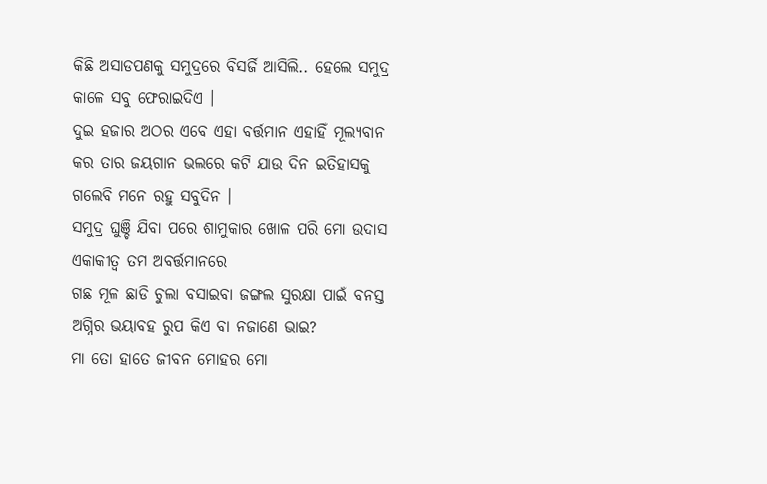କିଛି ଅସାଡପଣକୁ ସମୁଦ୍ରରେ ବିସର୍ଜି ଆସିଲି.. ହେଲେ ସମୁଦ୍ର କାଳେ ସବୁ ଫେରାଇଦିଏ ।
ଦୁଇ ହଜାର ଅଠର ଏବେ ଏହା ବର୍ତ୍ତମାନ ଏହାହିଁ ମୂଲ୍ୟବାନ କର ତାର ଜୟଗାନ ଭଲରେ କଟି ଯାଉ ଦିନ ଇତିହାସକୁ ଗଲେବି ମନେ ରହୁ ସବୁଦିନ ।
ସମୁଦ୍ର ଘୁଞ୍ଚି ଯିବା ପରେ ଶାମୁକାର ଖୋଳ ପରି ମୋ ଉଦାସ ଏକାକୀତ୍ୱ ତମ ଅବର୍ତ୍ତମାନରେ
ଗଛ ମୂଳ ଛାଡି ଚୁଲା ବସାଇବା ଜଙ୍ଗଲ ସୁରକ୍ଷା ପାଇଁ ବନସ୍ତ ଅଗ୍ନିର ଭୟାବହ ରୁପ କିଏ ବା ନଜାଣେ ଭାଇ?
ମା ତୋ ହାତେ ଜୀବନ ମୋହର ମୋ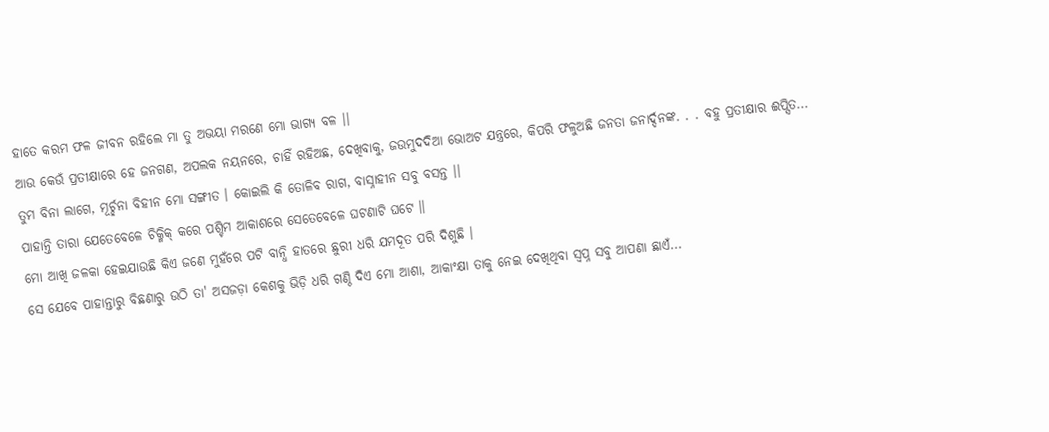ହାତେ କରମ ଫଳ ଜୀବନ ରହିଲେ ମା ତୁ ଅଭୟା ମରଣେ ମୋ ଭାଗ୍ୟ ବଳ ।।
ଆଉ କେଉଁ ପ୍ରତୀକ୍ଷାରେ ହେ ଜନଗଣ, ଅପଲକ ନୟନରେ, ଚାହିଁ ରହିଅଛ, ଦେଖିବାକୁ, ଜଉମୁଦଦିଆ ଭୋଅଟ ଯନ୍ତ୍ରରେ, କିପରି ଫଳୁଅଛି ଜନତା ଜନାର୍ଦ୍ଦନଙ୍କ. . . ବହୁ ପ୍ରତୀକ୍ଷାର ଈପ୍ସିତ...
ତୁମ ବିନା ଲାଗେ, ମୂର୍ଚ୍ଛନା ବିହୀନ ମୋ ସଙ୍ଗୀତ । କୋଇଲି କି ତୋଳିବ ରାଗ, ବାସ୍ନାହୀନ ସବୁ ବସନ୍ତ ।।
ପାହାନ୍ତି ତାରା ଯେତେବେଳେ ଚିକ୍ମିକ୍ କରେ ପଶ୍ଚିମ ଆକାଶରେ ସେତେବେଳେ ଘଟଣାଟି ଘଟେ ।।
ମୋ ଆଖି ଜଳକା ହେଇଯାଉଛି କିଏ ଜଣେ ମୁହଁରେ ପଟି ବାନ୍ଧି ହାତରେ ଛୁରୀ ଧରି ଯମଦୂତ ପରି ଦିଶୁଛି ।
ସେ ଯେବେ ପାହାନ୍ତାରୁ ବିଛଣାରୁ ଉଠି ତା' ଅସଜଡ଼ା କେଶକୁ ଭିଡ଼ି ଧରି ଗଣ୍ଠି ଦିଏ ମୋ ଆଶା, ଆକାଂକ୍ଷା ତାକୁ ନେଇ ଦେଖିଥିବା ସ୍ୱପ୍ନ ସବୁ ଆପଣା ଛାଏଁ...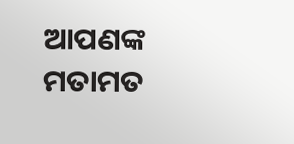ଆପଣଙ୍କ ମତାମତ